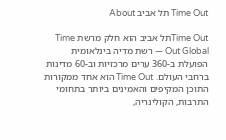Time Out תל אביב About

Time Outתל אביב הוא חלק מרשת Time Out Global — רשת מדיה בינלאומית הפועלת ב-360 ערים מרכזיות וב-60 מדינות ברחבי העולם. Time Out הוא אחד ממקורות התוכן המקיפים והאמינים ביותר בתחומי התרבות, הקולינריה,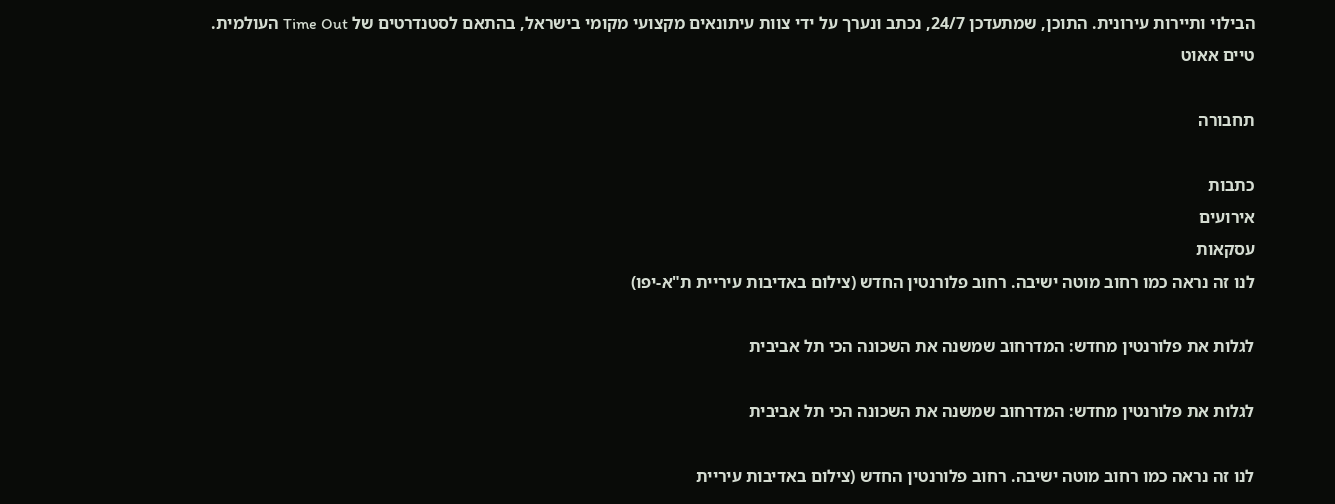הבילוי ותיירות עירונית. התוכן, שמתעדכן 24/7, נכתב ונערך על ידי צוות עיתונאים מקצועי מקומי בישראל, בהתאם לסטנדרטים של Time Out העולמית.
טיים אאוט

תחבורה

כתבות
אירועים
עסקאות
לנו זה נראה כמו רחוב מוטה ישיבה. רחוב פלורנטין החדש (צילום באדיבות עיריית ת"א-יפו)

לגלות את פלורנטין מחדש: המדרחוב שמשנה את השכונה הכי תל אביבית

לגלות את פלורנטין מחדש: המדרחוב שמשנה את השכונה הכי תל אביבית

לנו זה נראה כמו רחוב מוטה ישיבה. רחוב פלורנטין החדש (צילום באדיבות עיריית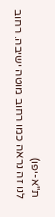ת"א-יפו)
לנו זה נראה כמו רחוב מוטה ישיבה. רחוב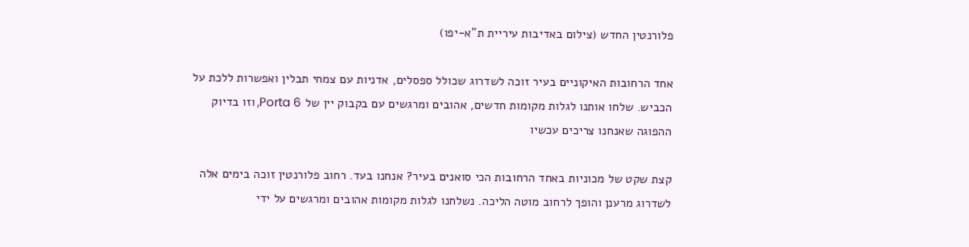פלורנטין החדש (צילום באדיבות עיריית ת"א-יפו)

אחד הרחובות האיקוניים בעיר זוכה לשדרוג שכולל ספסלים, אדניות עם צמחי תבלין ואפשרות ללכת על הכביש. שלחו אותנו לגלות מקומות חדשים, אהובים ומרגשים עם בקבוק יין של Porta 6, וזו בדיוק ההפוגה שאנחנו צריכים עכשיו

קצת שקט של מכוניות באחד הרחובות הכי סואנים בעיר? אנחנו בעד. רחוב פלורנטין זוכה בימים אלה לשדרוג מרענן והופך לרחוב מוטה הליכה. נשלחנו לגלות מקומות אהובים ומרגשים על ידי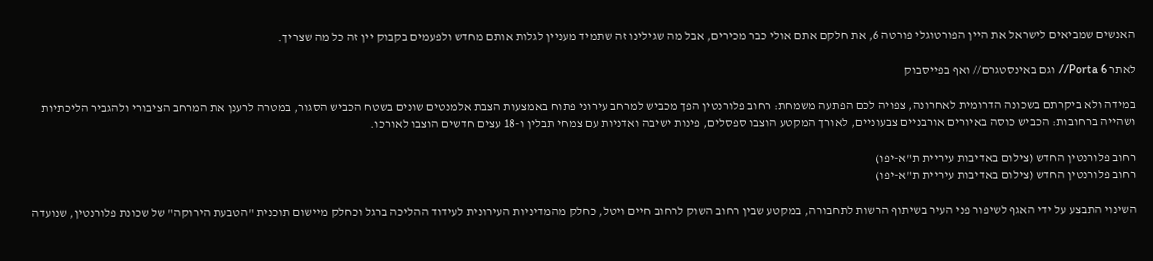האנשים שמביאים לישראל את היין הפורטוגלי פורטה 6, את חלקם אתם אולי כבר מכירים, אבל מה שגילינו זה שתמיד מעניין לגלות אותם מחדש ולפעמים בקבוק יין זה כל מה שצריך.

לאתר Porta 6// וגם באינסטגרם// ואף בפייסבוק

במידה ולא ביקרתם בשכונה הדרומית לאחרונה, צפויה לכם הפתעה משמחת: רחוב פלורנטין הפך מכביש למרחב עירוני פתוח באמצעות הצבת אלמנטים שונים בשטח הכביש הסגור, במטרה לרענן את המרחב הציבורי ולהגביר הליכתיות ושהייה ברחובות: הכביש כוסה באיורים אורבניים צבעוניים, לאורך המקטע הוצבו ספסלים, פינות ישיבה ואדניות עם צמחי תבלין ו-18 עצים חדשים הוצבו לאורכו.

רחוב פלורנטין החדש (צילום באדיבות עיריית ת"א-יפו)
רחוב פלורנטין החדש (צילום באדיבות עיריית ת"א-יפו)

השינוי התבצע על ידי האגף לשיפור פני העיר בשיתוף הרשות לתחבורה, במקטע שבין רחוב השוק לרחוב חיים ויטל, כחלק מהמדיניות העירונית לעידוד ההליכה ברגל וכחלק מיישום תוכנית "הטבעת הירוקה" של שכונת פלורנטין, שנועדה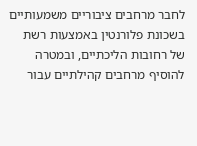לחבר מרחבים ציבוריים משמעותיים בשכונת פלורנטין באמצעות רשת של רחובות הליכתיים, ובמטרה להוסיף מרחבים קהילתיים עבור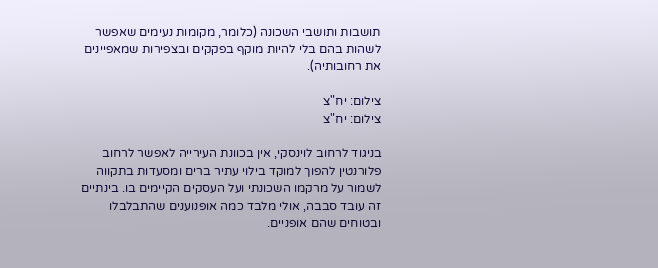תושבות ותושבי השכונה (כלומר, מקומות נעימים שאפשר לשהות בהם בלי להיות מוקף בפקקים ובצפירות שמאפיינים את רחובותיה).

צילום: יח"צ
צילום: יח"צ

בניגוד לרחוב לוינסקי, אין בכוונת העירייה לאפשר לרחוב פלורנטין להפוך למוקד בילוי עתיר ברים ומסעדות בתקווה לשמור על מרקמו השכונתי ועל העסקים הקיימים בו. בינתיים זה עובד סבבה, אולי מלבד כמה אופנוענים שהתבלבלו ובטוחים שהם אופניים.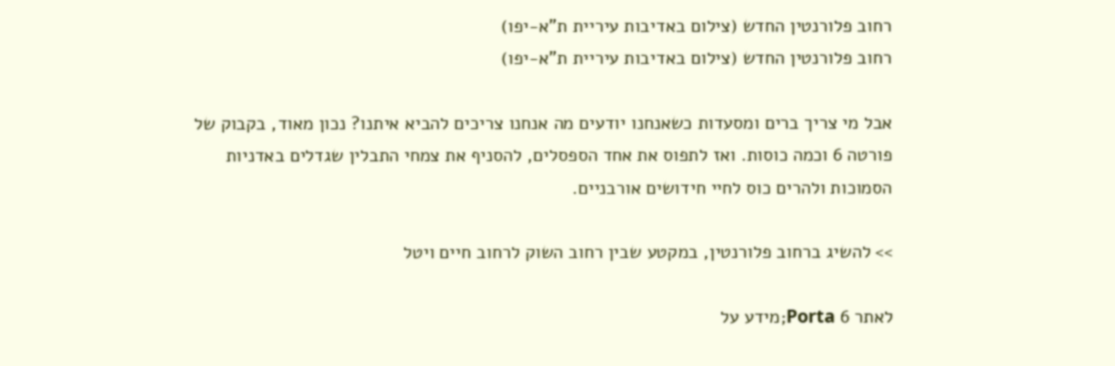רחוב פלורנטין החדש (צילום באדיבות עיריית ת"א-יפו)
רחוב פלורנטין החדש (צילום באדיבות עיריית ת"א-יפו)

אבל מי צריך ברים ומסעדות כשאנחנו יודעים מה אנחנו צריכים להביא איתנו? נכון מאוד, בקבוק של פורטה 6 וכמה כוסות. ואז לתפוס את אחד הספסלים, להסניף את צמחי התבלין שגדלים באדניות הסמוכות ולהרים כוס לחיי חידושים אורבניים.

>> להשיג ברחוב פלורנטין, במקטע שבין רחוב השוק לרחוב חיים ויטל

לאתר Porta 6;מידע על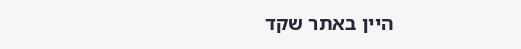היין באתר שקד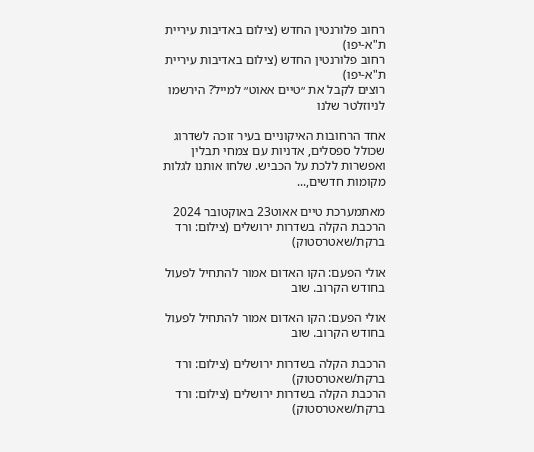רחוב פלורנטין החדש (צילום באדיבות עיריית ת"א-יפו)
רחוב פלורנטין החדש (צילום באדיבות עיריית ת"א-יפו)
רוצים לקבל את ״טיים אאוט״ למייל? הירשמו לניוזלטר שלנו

אחד הרחובות האיקוניים בעיר זוכה לשדרוג שכולל ספסלים, אדניות עם צמחי תבלין ואפשרות ללכת על הכביש. שלחו אותנו לגלות מקומות חדשים,...

מאתמערכת טיים אאוט23 באוקטובר 2024
הרכבת הקלה בשדרות ירושלים (צילום: ורד ברקת/שאטרסטוק)

אולי הפעם: הקו האדום אמור להתחיל לפעול בחודש הקרוב. שוב

אולי הפעם: הקו האדום אמור להתחיל לפעול בחודש הקרוב. שוב

הרכבת הקלה בשדרות ירושלים (צילום: ורד ברקת/שאטרסטוק)
הרכבת הקלה בשדרות ירושלים (צילום: ורד ברקת/שאטרסטוק)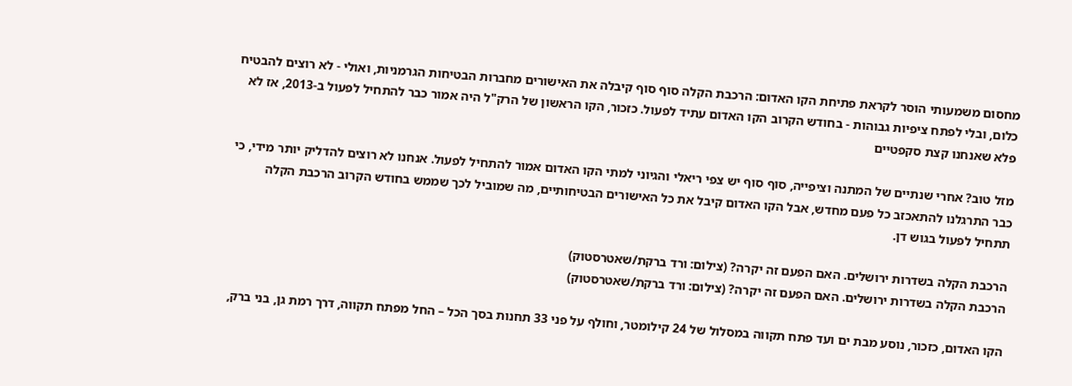מחסום משמעותי הוסר לקראת פתיחת הקו האדום: הרכבת הקלה סוף סוף קיבלה את האישורים מחברות הבטיחות הגרמניות, ואולי - לא רוצים להבטיח כלום, ובלי לפתח ציפיות גבוהות - בחודש הקרוב הקו האדום עתיד לפעול. כזכור, הקו הראשון של הרק"ל היה אמור כבר להתחיל לפעול ב-2013, אז לא פלא שאנחנו קצת סקפטיים

מזל טוב? אחרי שנתיים של המתנה וציפייה, סוף סוף יש צפי ריאלי והגיוני למתי הקו האדום אמור להתחיל לפעול. אנחנו לא רוצים להדליק יותר מידי, כי כבר התרגלנו להתאכזב כל פעם מחדש, אבל הקו האדום קיבל את כל האישורים הבטיחותיים, מה שמוביל לכך שממש בחודש הקרוב הרכבת הקלה תתחיל לפעול בגוש דן.

הרכבת הקלה בשדרות ירושלים. האם הפעם זה יקרה? (צילום: ורד ברקת/שאטרסטוק)
הרכבת הקלה בשדרות ירושלים. האם הפעם זה יקרה? (צילום: ורד ברקת/שאטרסטוק)

הקו האדום, כזכור, נוסע מבת ים ועד פתח תקווה במסלול של 24 קילומטר, וחולף על פני 33 תחנות בסך הכל – החל מפתח תקווה, דרך רמת גן, בני ברק,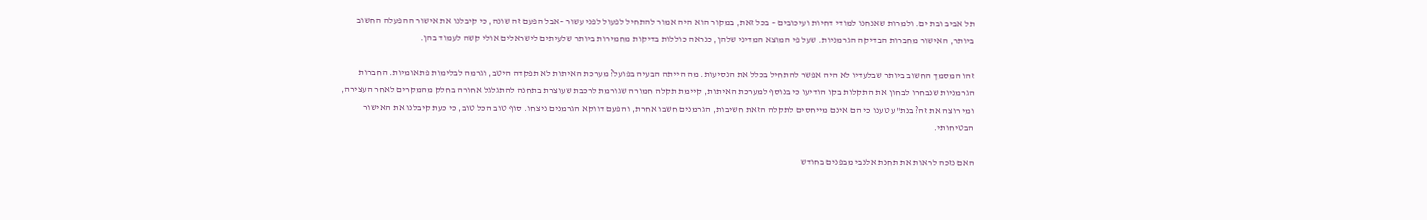תל אביב ובת ים. ולמרות שאנחנו למודי דחיות ועיכובים – בכל זאת, במקור הוא היה אמור להתחיל לפעול לפני עשור –אבל הפעם זה שונה, כי קיבלנו את אישור ההפעלה החשוב ביותר, האישור מחברות הבדיקה הגרמניות. שעל פי המוצא המדיני שלהן, כנראה כוללות בדיקות מחמירות ביותר שלעיתים לישראלים אולי קשה לעמוד בהן.

זהו המסמך החשוב ביותר שבלעדיו לא היה אפשר להתחיל בכלל את הנסיעות. מה הייתה הבעיה בפועל? מערכת האיתות לא תפקדה היטב, וגרמה לבלימות פתאומיות. החברות הגרמניות שנבחרו לבחון את התקלות בקו הודיעו כי בנוסף למערכת האיתות, קיימת תקלה חמורה שגורמת לרכבת שעוצרת בתחנה להתגלגל אחורה בחלק מהמקרים לאחר העצירה, ומי רוצה את זה? בנת"ע טענו כי הם אינם מייחסים לתקלה הזאת חשיבות, הגרמנים חשבו אחרת, והפעם דווקא הגרמנים ניצחו. סוף טוב הכל טוב, כי כעת קיבלנו את האישור הבטיחותי.

האם נזכה לראות את תחנת אלנבי מבפנים בחודש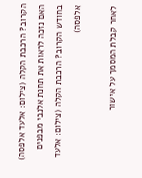הקרוב? הרכבת הקלה (צילום: אלעד אלפסה)
האם נזכה לראות את תחנת אלנבי מבפנים בחודש הקרוב? הרכבת הקלה (צילום: אלעד אלפסה)

לאחר קבלת המסמך על אישור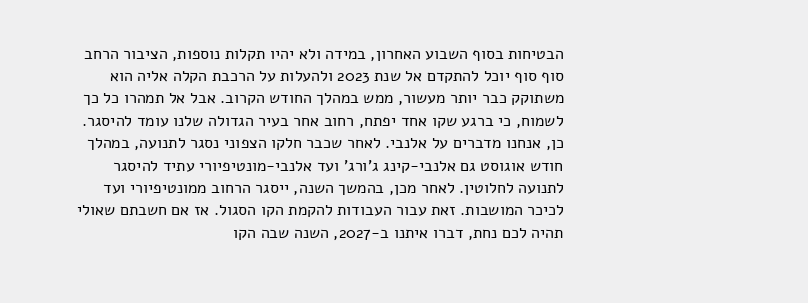הבטיחות בסוף השבוע האחרון, במידה ולא יהיו תקלות נוספות, הציבור הרחב סוף סוף יוכל להתקדם אל שנת 2023 ולהעלות על הרכבת הקלה אליה הוא משתוקק כבר יותר מעשור, ממש במהלך החודש הקרוב. אבל אל תמהרו כל כך לשמוח, כי ברגע שקו אחד יפתח, רחוב אחר בעיר הגדולה שלנו עומד להיסגר. כן, אנחנו מדברים על אלנבי. לאחר שכבר חלקו הצפוני נסגר לתנועה, במהלך חודש אוגוסט גם אלנבי-קינג ג'ורג' ועד אלנבי-מונטיפיורי עתיד להיסגר לתנועה לחלוטין. לאחר מכן, בהמשך השנה, ייסגר הרחוב ממונטיפיורי ועד לכיכר המושבות. זאת עבור העבודות להקמת הקו הסגול. אז אם חשבתם שאולי תהיה לכם נחת, דברו איתנו ב-2027, השנה שבה הקו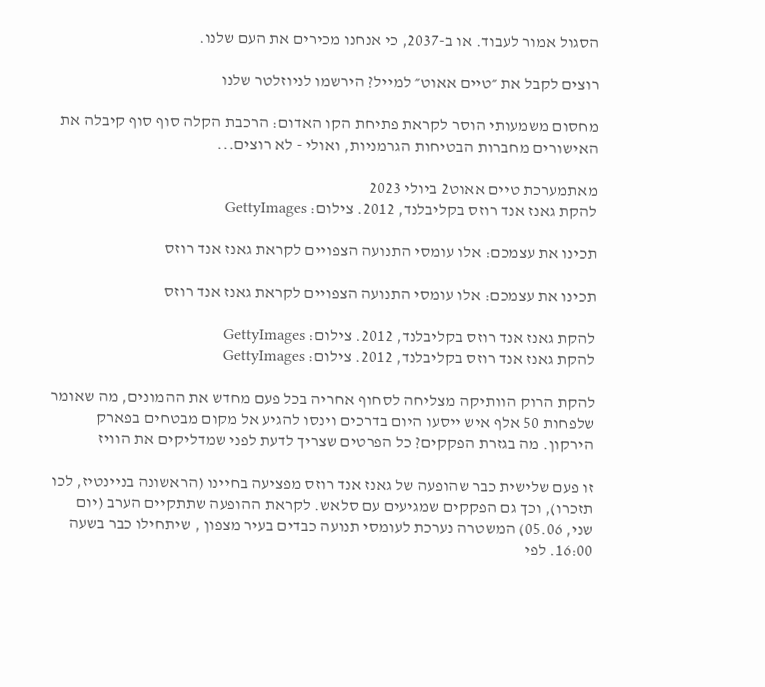הסגול אמור לעבוד. או ב-2037, כי אנחנו מכירים את העם שלנו.

רוצים לקבל את ״טיים אאוט״ למייל? הירשמו לניוזלטר שלנו

מחסום משמעותי הוסר לקראת פתיחת הקו האדום: הרכבת הקלה סוף סוף קיבלה את האישורים מחברות הבטיחות הגרמניות, ואולי - לא רוצים...

מאתמערכת טיים אאוט2 ביולי 2023
להקת גאנז אנד רוזס בקליבלנד, 2012. צילום: GettyImages

תכינו את עצמכם: אלו עומסי התנועה הצפויים לקראת גאנז אנד רוזס

תכינו את עצמכם: אלו עומסי התנועה הצפויים לקראת גאנז אנד רוזס

להקת גאנז אנד רוזס בקליבלנד, 2012. צילום: GettyImages
להקת גאנז אנד רוזס בקליבלנד, 2012. צילום: GettyImages

להקת הרוק הוותיקה מצליחה לסחוף אחריה בכל פעם מחדש את ההמונים, מה שאומר שלפחות 50 אלף איש ייסעו היום בדרכים וינסו להגיע אל מקום מבטחים בפארק הירקון. מה בגזרת הפקקים? כל הפרטים שצריך לדעת לפני שמדליקים את הוויז

זו פעם שלישית כבר שהופעה של גאנז אנד רוזס מפציעה בחיינו (הראשונה בניינטיז, לכו תזכרו), וכך גם הפקקים שמגיעים עם סלאש. לקראת ההופעה שתתקיים הערב (יום שני, 05.06) המשטרה נערכת לעומסי תנועה כבדים בעיר מצפון , שיתחילו כבר בשעה 16:00. לפי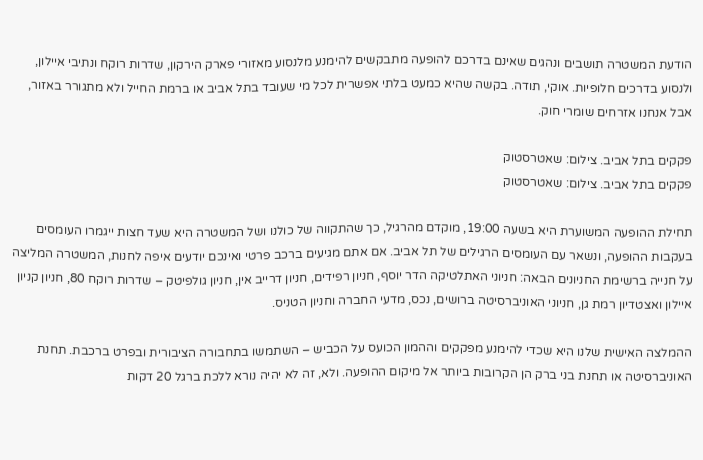הודעת המשטרה תושבים ונהגים שאינם בדרכם להופעה מתבקשים להימנע מלנסוע מאזורי פארק הירקון, שדרות רוקח ונתיבי איילון, ולנסוע בדרכים חלופיות. אוקי, תודה. בקשה שהיא כמעט בלתי אפשרית לכל מי שעובד בתל אביב או ברמת החייל ולא מתגורר באזור, אבל אנחנו אזרחים שומרי חוק.

פקקים בתל אביב. צילום: שאטרסטוק
פקקים בתל אביב. צילום: שאטרסטוק

תחילת ההופעה המשוערת היא בשעה 19:00, מוקדם מהרגיל, כך שהתקווה של כולנו ושל המשטרה היא שעד חצות ייגמרו העומסים בעקבות ההופעה, ונשאר עם העומסים הרגילים של תל אביב. אם אתם מגיעים ברכב פרטי ואינכם יודעים איפה לחנות, המשטרה המליצה על חנייה ברשימת החניונים הבאה: חניוני האתלטיקה הדר יוסף, חניון רפידים, חניון דרייב אין, חניון גולפיטק – שדרות רוקח 80, חניון קניון איילון ואצטדיון רמת גן, חניוני האוניברסיטה ברושים, נכס, מדעי החברה וחניון הטניס.

ההמלצה האישית שלנו היא שכדי להימנע מפקקים וההמון הכועס על הכביש – השתמשו בתחבורה הציבורית ובפרט ברכבת. תחנת האוניברסיטה או תחנת בני ברק הן הקרובות ביותר אל מיקום ההופעה. ולא, זה לא יהיה נורא ללכת ברגל 20 דקות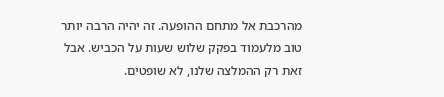מהרכבת אל מתחם ההופעה. זה יהיה הרבה יותר טוב מלעמוד בפקק שלוש שעות על הכביש. אבל זאת רק ההמלצה שלנו, לא שופטים.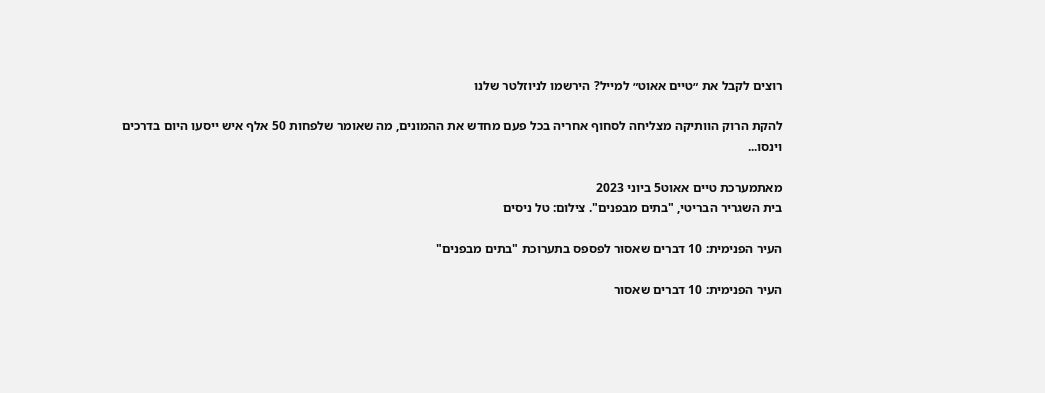רוצים לקבל את ״טיים אאוט״ למייל? הירשמו לניוזלטר שלנו

להקת הרוק הוותיקה מצליחה לסחוף אחריה בכל פעם מחדש את ההמונים, מה שאומר שלפחות 50 אלף איש ייסעו היום בדרכים וינסו...

מאתמערכת טיים אאוט5 ביוני 2023
בית השגריר הבריטי, "בתים מבפנים". צילום: טל ניסים

העיר הפנימית: 10 דברים שאסור לפספס בתערוכת "בתים מבפנים"

העיר הפנימית: 10 דברים שאסור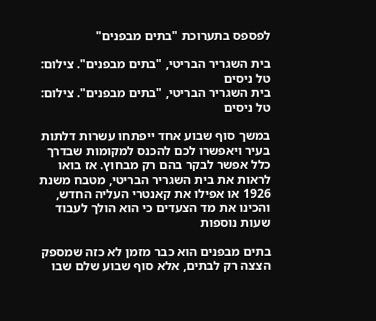לפספס בתערוכת "בתים מבפנים"

בית השגריר הבריטי, "בתים מבפנים". צילום: טל ניסים
בית השגריר הבריטי, "בתים מבפנים". צילום: טל ניסים

במשך סוף שבוע אחד ייפתחו עשרות דלתות בעיר ויאפשרו לכם להכנס למקומות שבדרך כלל אפשר לבקר בהם רק מבחוץ. אז בואו לראות את בית השגריר הבריטי, מטבח משנת 1926 או אפילו את קאנטרי העליה החדש, והכינו את מד הצעדים כי הוא הולך לעבוד שעות נוספות

בתים מבפנים הוא כבר מזמן לא כזה שמספק הצצה רק לבתים, אלא סוף שבוע שלם שבו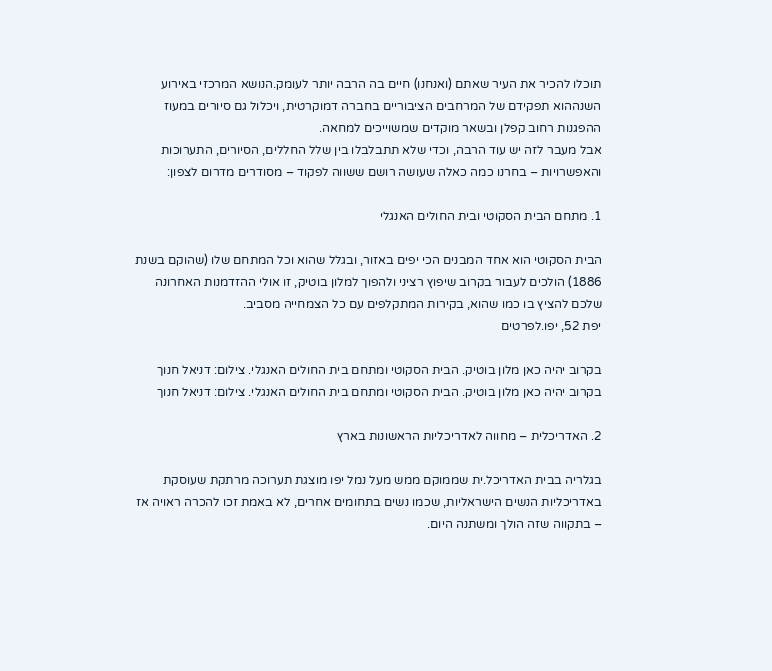תוכלו להכיר את העיר שאתם (ואנחנו) חיים בה הרבה יותר לעומק.הנושא המרכזי באירוע השנההוא תפקידם של המרחבים הציבוריים בחברה דמוקרטית, ויכלול גם סיורים במעוז ההפגנות רחוב קפלן ובשאר מוקדים שמשוייכים למחאה.
אבל מעבר לזה יש עוד הרבה, וכדי שלא תתבלבלו בין שלל החללים, הסיורים, התערוכות והאפשרויות – בחרנו כמה כאלה שעושה רושם ששווה לפקוד – מסודרים מדרום לצפון:

1. מתחם הבית הסקוטי ובית החולים האנגלי

הבית הסקוטי הוא אחד המבנים הכי יפים באזור, ובגלל שהוא וכל המתחם שלו (שהוקם בשנת 1886) הולכים לעבור בקרוב שיפוץ רציני ולהפוך למלון בוטיק, זו אולי ההזדמנות האחרונה שלכם להציץ בו כמו שהוא, בקירות המתקלפים עם כל הצמחייה מסביב.
יפת 52, יפו.לפרטים

בקרוב יהיה כאן מלון בוטיק. הבית הסקוטי ומתחם בית החולים האנגלי. צילום: דניאל חנוך
בקרוב יהיה כאן מלון בוטיק. הבית הסקוטי ומתחם בית החולים האנגלי. צילום: דניאל חנוך

2. האדריכלית – מחווה לאדריכליות הראשונות בארץ

בגלריה בבית האדריכל.ית שממוקם ממש מעל נמל יפו מוצגת תערוכה מרתקת שעוסקת באדריכליות הנשים הישראליות, שכמו נשים בתחומים אחרים, לא באמת זכו להכרה ראויה אז – בתקווה שזה הולך ומשתנה היום.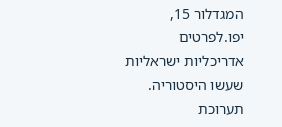המגדלור 15, יפו.לפרטים
אדריכליות ישראליות שעשו היסטוריה. תערוכת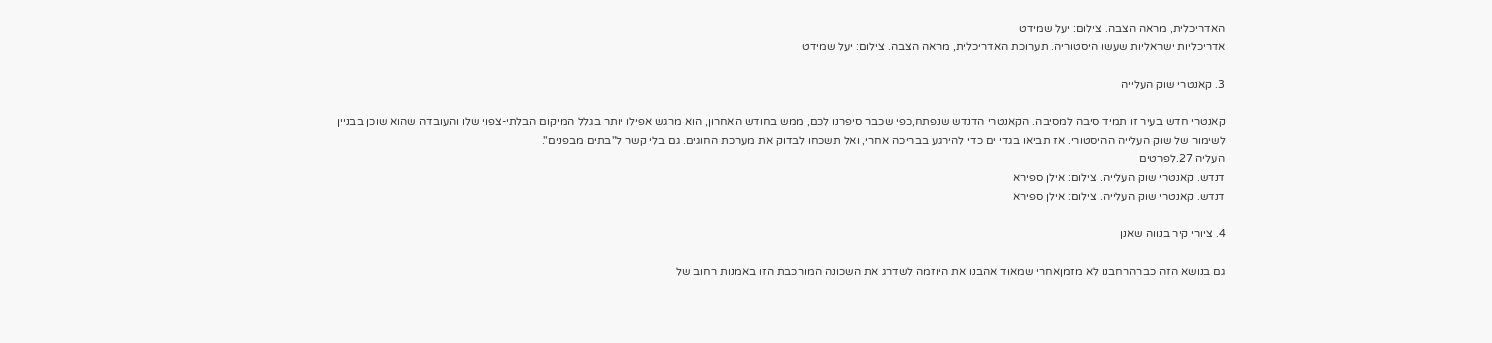האדריכלית, מראה הצבה. צילום: יעל שמידט
אדריכליות ישראליות שעשו היסטוריה. תערוכת האדריכלית, מראה הצבה. צילום: יעל שמידט

3. קאנטרי שוק העלייה

קאנטרי חדש בעיר זו תמיד סיבה למסיבה. הקאנטרי הדנדש שנפתח,כפי שכבר סיפרנו לכם, ממש בחודש האחרון, הוא מרגש אפילו יותר בגלל המיקום הבלתי-צפוי שלו והעובדה שהוא שוכן בבניין לשימור של שוק העלייה ההיסטורי. אז תביאו בגדי ים כדי להירגע בבריכה אחרי, ואל תשכחו לבדוק את מערכת החוגים. גם בלי קשר ל"בתים מבפנים".
העליה 27.לפרטים
דנדש. קאנטרי שוק העלייה. צילום: אילן ספירא
דנדש. קאנטרי שוק העלייה. צילום: אילן ספירא

4. ציורי קיר בנווה שאנן

גם בנושא הזה כברהרחבנו לא מזמןאחרי שמאוד אהבנו את היוזמה לשדרג את השכונה המורכבת הזו באמנות רחוב של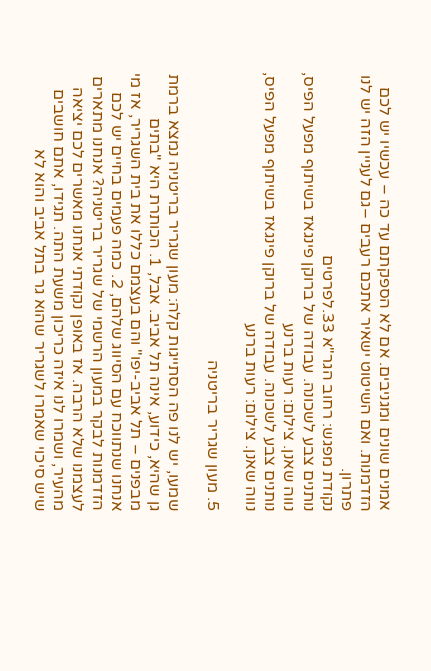אמנים שונים ומגניבים. אם לא הספקתם עד כה – עכשיו יש לכם הזדמנות. ואם השיטוט ישאיר אתכם רעבים –גם לעניין הזה יש לנו פתרון.
נקודת מפגש: רחוב הגר"א 33.לפרטים
נותנים צבע לשכונה. עבודה של ברוקן פינגאז בשיתוף מפעל הפיס, נווה שאנן. צילום: רעות ברנע
נותנים צבע לשכונה. עבודה של ברוקן פינגאז בשיתוף מפעל הפיס, נווה שאנן. צילום: רעות ברנע

5. מעון שגריר בריטניה

שמעו, יש לנו פה הסתייגות קלה: מעון שגריר בריטניה נמצא ברמת גן שהיא, כידוע, אינה תל אביב. אבל, 1. הכותרת היא "בתים מבפנים – תל אביב-יפו" והם בעצמם כללו את בית השגריר, אז מי אנחנו שנתווכח עם הסיווג שלהם, 2. כמה פעמים בחיים יש לכם הזדמנות לבקר במעון הרשמי של שגריר בריטניה? אנחנו מתארים לעצמנו שלא הרבה. אז באופן נקודתי אנחנו מאשרים לכם יציאה מהעיר, ושמרו לנו איזה כריכון משעת התה. תגידו, אתם חושבים שיש סיכוי שאמרו לשגריר שהוא גר בתל אביב והוא לא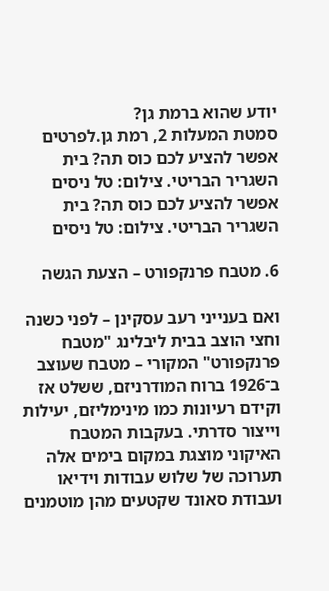יודע שהוא ברמת גן?
סמטת המעלות 2, רמת גן.לפרטים
אפשר להציע לכם כוס תה? בית השגריר הבריטי. צילום: טל ניסים
אפשר להציע לכם כוס תה? בית השגריר הבריטי. צילום: טל ניסים

6. מטבח פרנקפורט – הצעת הגשה

ואם בענייני רעב עסקינן – לפני כשנה וחצי הוצב בבית ליבלינג "מטבח פרנקפורט" המקורי – מטבח שעוצב ב־1926 ברוח המודרניזם, ששלט אז וקידם רעיונות כמו מינימליזם, יעילות וייצור סדרתי. בעקבות המטבח האיקוני מוצגת במקום בימים אלה תערוכה של שלוש עבודות וידיאו ועבודת סאונד שקטעים מהן מוטמנים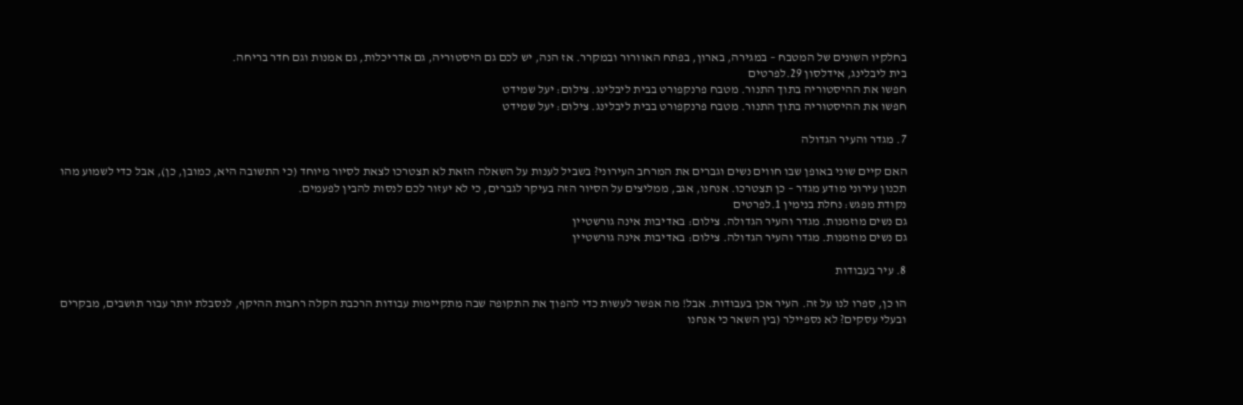בחלקיו השונים של המטבח – במגירה, בארון, בפתח האוורור ובמקרר. אז הנה, יש לכם גם היסטוריה, גם אדריכלות, גם אמנות וגם חדר בריחה.
בית ליבלינג, אידלסון 29.לפרטים
חפשו את ההיסטוריה בתוך התנור. מטבח פרנקפורט בבית ליבלינג. צילום: יעל שמידט
חפשו את ההיסטוריה בתוך התנור. מטבח פרנקפורט בבית ליבלינג. צילום: יעל שמידט

7. מגדר והעיר הגדולה

האם קיים שוני באופן שבו חווים נשים וגברים את המרחב העירוני? בשביל לענות על השאלה הזאת לא תצטרכו לצאת לסיור מיוחד (כי התשובה היא, כמובן, כן), אבל כדי לשמוע מהו תכנון עירוני מודע מגדר – כן תצטרכו. אנחנו, אגב, ממליצים על הסיור הזה בעיקר לגברים, כי לא יעזור לכם לנסות להבין לפעמים.
נקודת מפגש: נחלת בנימין 1.לפרטים
גם נשים מוזמנות. מגדר והעיר הגדולה. צילום: באדיבות אינה גורשטיין
גם נשים מוזמנות. מגדר והעיר הגדולה. צילום: באדיבות אינה גורשטיין

8. עיר בעבודות

הו כן, ספרו לנו על זה. העיר אכן בעבודות. אבל! מה אפשר לעשות כדי להפוך את התקופה שבה מתקיימות עבודות הרכבת הקלה רחבות ההיקף, לנסבלת יותר עבור תושבים, מבקרים ובעלי עסקים? לא נספיילר (בין השאר כי אנחנו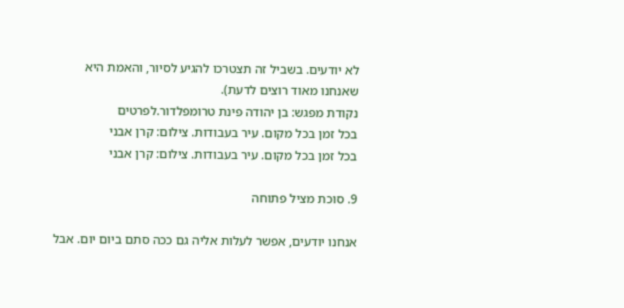לא יודעים. בשביל זה תצטרכו להגיע לסיור, והאמת היא שאנחנו מאוד רוצים לדעת).
נקודת מפגש: בן יהודה פינת טרומפלדור.לפרטים
בכל זמן בכל מקום. עיר בעבודות. צילום: קרן אבני
בכל זמן בכל מקום. עיר בעבודות. צילום: קרן אבני

9. סוכת מציל פתוחה

אנחנו יודעים, אפשר לעלות אליה גם ככה סתם ביום יום. אבל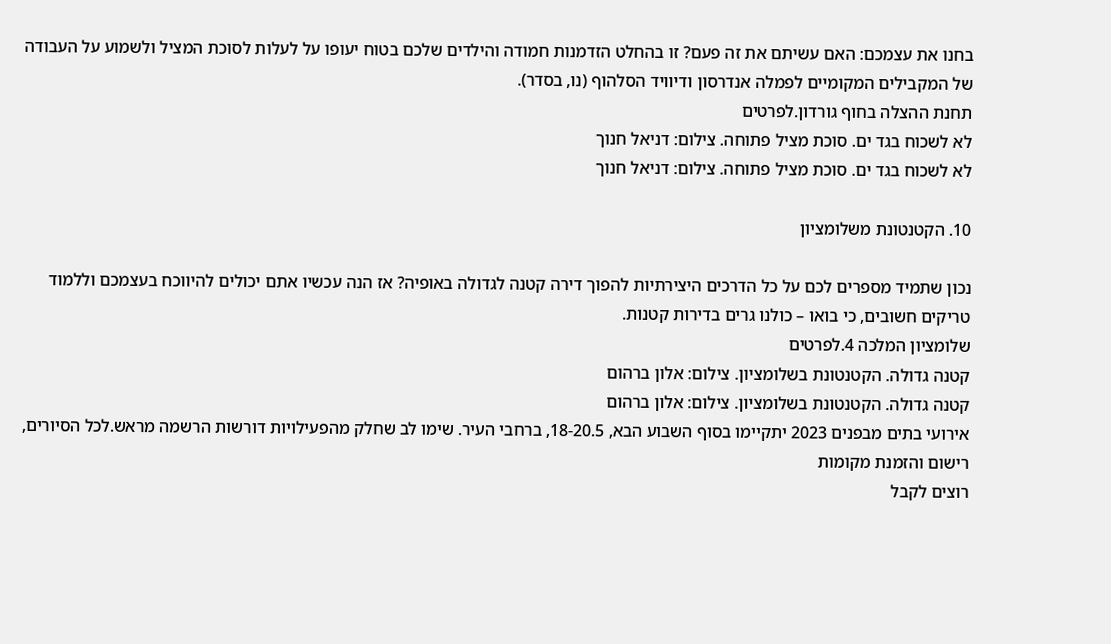בחנו את עצמכם: האם עשיתם את זה פעם? זו בהחלט הזדמנות חמודה והילדים שלכם בטוח יעופו על לעלות לסוכת המציל ולשמוע על העבודה של המקבילים המקומיים לפמלה אנדרסון ודיוויד הסלהוף (נו, בסדר).
תחנת ההצלה בחוף גורדון.לפרטים
לא לשכוח בגד ים. סוכת מציל פתוחה. צילום: דניאל חנוך
לא לשכוח בגד ים. סוכת מציל פתוחה. צילום: דניאל חנוך

10. הקטנטונת משלומציון

נכון שתמיד מספרים לכם על כל הדרכים היצירתיות להפוך דירה קטנה לגדולה באופיה? אז הנה עכשיו אתם יכולים להיווכח בעצמכם וללמוד טריקים חשובים, כי בואו – כולנו גרים בדירות קטנות.
שלומציון המלכה 4.לפרטים
קטנה גדולה. הקטנטונת בשלומציון. צילום: אלון ברהום
קטנה גדולה. הקטנטונת בשלומציון. צילום: אלון ברהום
אירועי בתים מבפנים 2023 יתקיימו בסוף השבוע הבא, 18-20.5, ברחבי העיר. שימו לב שחלק מהפעילויות דורשות הרשמה מראש.לכל הסיורים, רישום והזמנת מקומות
רוצים לקבל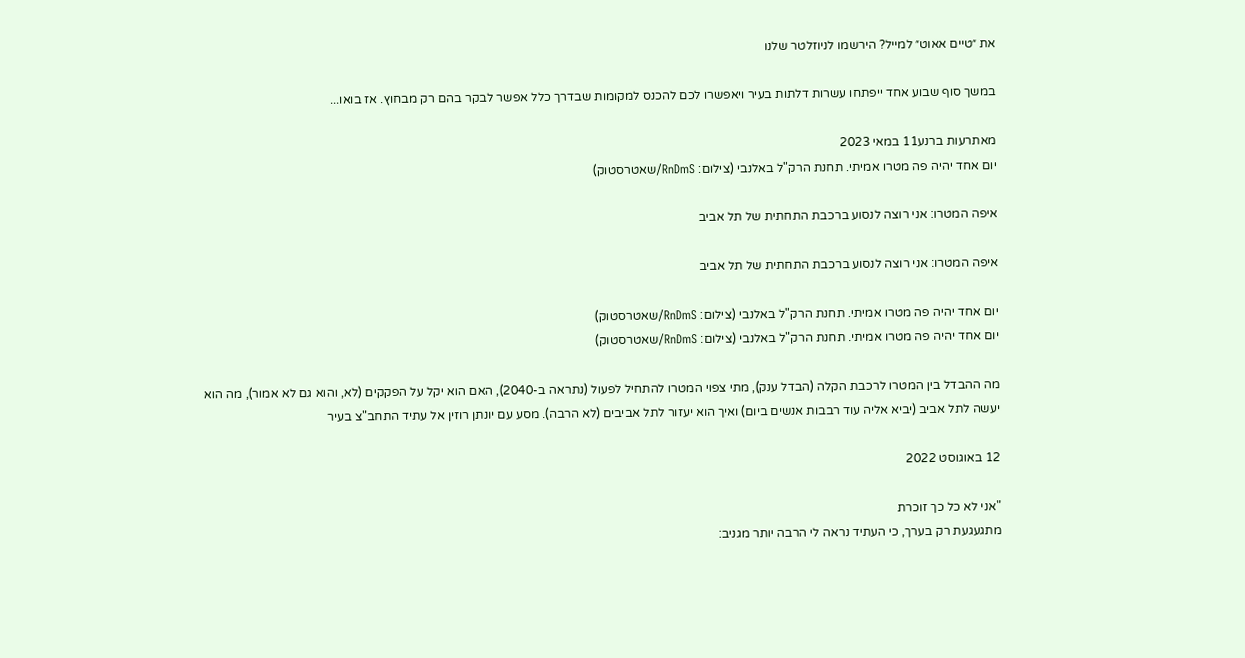את ״טיים אאוט״ למייל? הירשמו לניוזלטר שלנו

במשך סוף שבוע אחד ייפתחו עשרות דלתות בעיר ויאפשרו לכם להכנס למקומות שבדרך כלל אפשר לבקר בהם רק מבחוץ. אז בואו...

מאתרעות ברנע11 במאי 2023
יום אחד יהיה פה מטרו אמיתי. תחנת הרק"ל באלנבי (צילום: RnDmS/שאטרסטוק)

איפה המטרו: אני רוצה לנסוע ברכבת התחתית של תל אביב

איפה המטרו: אני רוצה לנסוע ברכבת התחתית של תל אביב

יום אחד יהיה פה מטרו אמיתי. תחנת הרק"ל באלנבי (צילום: RnDmS/שאטרסטוק)
יום אחד יהיה פה מטרו אמיתי. תחנת הרק"ל באלנבי (צילום: RnDmS/שאטרסטוק)

מה ההבדל בין המטרו לרכבת הקלה (הבדל ענק), מתי צפוי המטרו להתחיל לפעול (נתראה ב-2040), האם הוא יקל על הפקקים (לא, והוא גם לא אמור), מה הוא יעשה לתל אביב (יביא אליה עוד רבבות אנשים ביום) ואיך הוא יעזור לתל אביבים (לא הרבה). מסע עם יונתן רוזין אל עתיד התחב"צ בעיר

12 באוגוסט 2022

"אני לא כל כך זוכרת
מתגעגעת רק בערך, כי העתיד נראה לי הרבה יותר מגניב: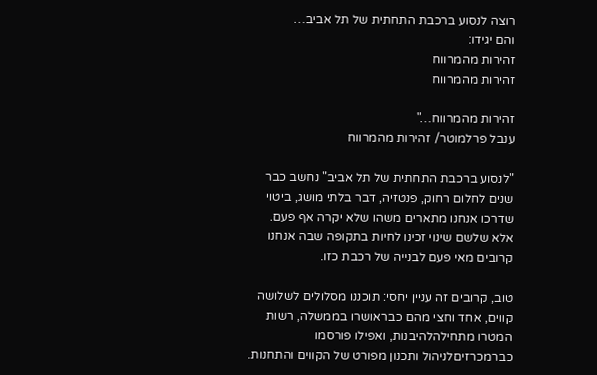רוצה לנסוע ברכבת התחתית של תל אביב…
והם יגידו:
זהירות מהמרווח
זהירות מהמרווח

זהירות מהמרווח…"
ענבל פרלמוטר/ זהירות מהמרווח

"לנסוע ברכבת התחתית של תל אביב" נחשב כבר שנים לחלום רחוק, פנטזיה, דבר בלתי מושג, ביטוי שדרכו אנחנו מתארים משהו שלא יקרה אף פעם. אלא שלשם שינוי זכינו לחיות בתקופה שבה אנחנו קרובים מאי פעם לבנייה של רכבת כזו.

טוב, קרובים זה עניין יחסי: תוכננו מסלולים לשלושה קווים, אחד וחצי מהם כבראושרו בממשלה, רשות המטרו מתחילהלהיבנות, ואפילו פורסמו כברמכרזיםלניהול ותכנון מפורט של הקווים והתחנות.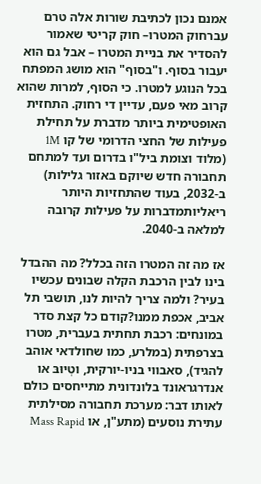אמנם נכון לכתיבת שורות אלה טרם עברחוק המטרו– חוק קריטי שאמור להסדיר את בניית המטרו – אבל גם הוא יעבור בסוף. ו"בסוף" הוא מושג המפתח בכל הנוגע למטרו. כי הסוף, למרות שהוא קרוב מאי פעם, עדיין די רחוק. התחזית האופטימית ביותר מדברת על תחילת פעילות של החצי הדרומי של קו 1M (מלוד וצומת ביל"ו בדרום ועד למתחם תחבורה חדש שיוקם באזור גלילות) ב-2032, בעוד שהתחזיות היותר ריאליותמדברות על פעילות קרובה למלאה ב-2040.

אז מה זה המטרו הזה בכלל? מה ההבדל בינו לבין הרכבת הקלה שבונים עכשיו בעיר? ולמה צריך להיות לנו, תושבי תל אביב, אכפת ממנו?קודם כל קצת סדר במונחים: רכבת תחתית בעברית, מטרו בצרפתית (במלרע, כמו שחולדאי אוהב להגיד), סאבווי בניו-יורקית, וטְיוּבּ או אנדרגראונד בלונדונית מתייחסים כולם לאותו דבר: מערכת תחבורה מסילתית עתירת נוסעים (מתע"ן, או Mass Rapid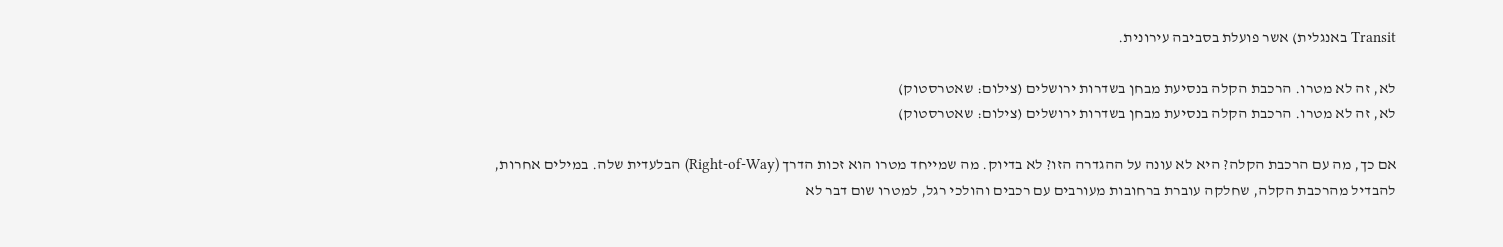Transit באנגלית) אשר פועלת בסביבה עירונית.

לא, זה לא מטרו. הרכבת הקלה בנסיעת מבחן בשדרות ירושלים (צילום: שאטרסטוק)
לא, זה לא מטרו. הרכבת הקלה בנסיעת מבחן בשדרות ירושלים (צילום: שאטרסטוק)

אם כך, מה עם הרכבת הקלה? היא לא עונה על ההגדרה הזו? לא בדיוק. מה שמייחד מטרו הוא זכות הדרך (Right-of-Way) הבלעדית שלה. במילים אחרות, להבדיל מהרכבת הקלה, שחלקה עוברת ברחובות מעורבים עם רכבים והולכי רגל, למטרו שום דבר לא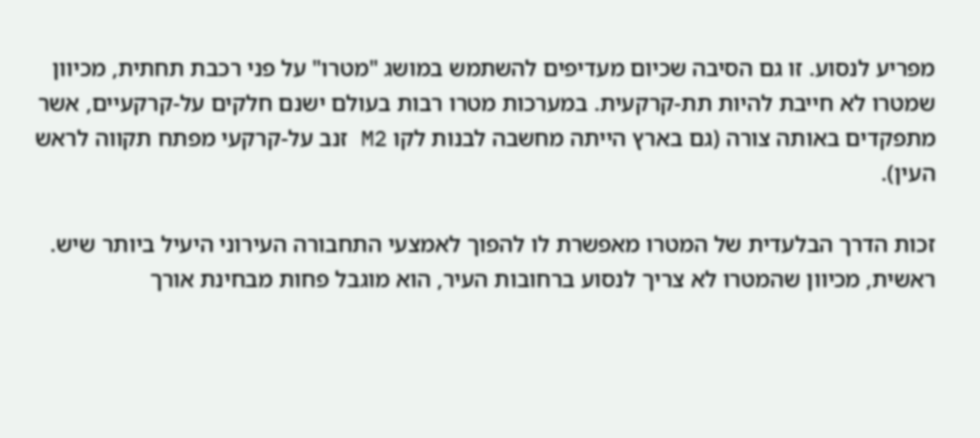מפריע לנסוע. זו גם הסיבה שכיום מעדיפים להשתמש במושג "מטרו" על פני רכבת תחתית, מכיוון שמטרו לא חייבת להיות תת-קרקעית. במערכות מטרו רבות בעולם ישנם חלקים על-קרקעיים, אשר מתפקדים באותה צורה (גם בארץ הייתה מחשבה לבנות לקו M2 זנב על-קרקעי מפתח תקווה לראש העין).

זכות הדרך הבלעדית של המטרו מאפשרת לו להפוך לאמצעי התחבורה העירוני היעיל ביותר שיש. ראשית, מכיוון שהמטרו לא צריך לנסוע ברחובות העיר, הוא מוגבל פחות מבחינת אורך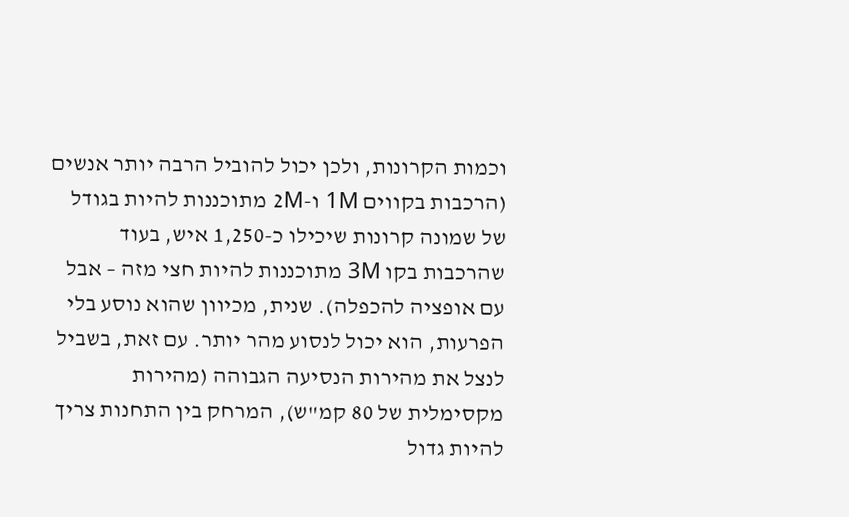וכמות הקרונות, ולכן יכול להוביל הרבה יותר אנשים (הרכבות בקווים 1M ו-2M מתוכננות להיות בגודל של שמונה קרונות שיכילו כ-1,250 איש, בעוד שהרכבות בקו 3M מתוכננות להיות חצי מזה – אבל עם אופציה להכפלה). שנית, מכיוון שהוא נוסע בלי הפרעות, הוא יכול לנסוע מהר יותר. עם זאת, בשביל לנצל את מהירות הנסיעה הגבוהה (מהירות מקסימלית של 80 קמ"ש), המרחק בין התחנות צריך להיות גדול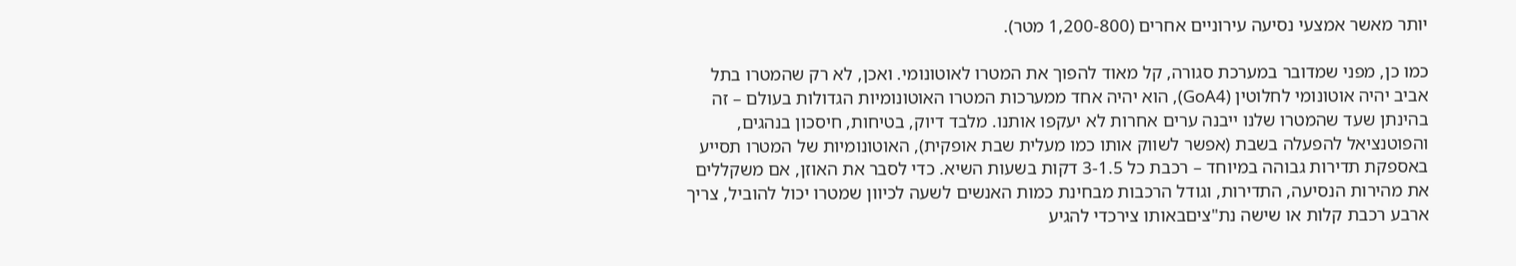יותר מאשר אמצעי נסיעה עירוניים אחרים (1,200-800 מטר).

כמו כן, מפני שמדובר במערכת סגורה, קל מאוד להפוך את המטרו לאוטונומי. ואכן, לא רק שהמטרו בתל אביב יהיה אוטונומי לחלוטין (GoA4), הוא יהיה אחד ממערכות המטרו האוטונומיות הגדולות בעולם – זה בהינתן שעד שהמטרו שלנו ייבנה ערים אחרות לא יעקפו אותנו. מלבד דיוק, בטיחות, חיסכון בנהגים, והפוטנציאל להפעלה בשבת (אפשר לשווק אותו כמו מעלית שבת אופקית), האוטונומיות של המטרו תסייע באספקת תדירות גבוהה במיוחד – רכבת כל 3-1.5 דקות בשעות השיא. כדי לסבר את האוזן, אם משקללים את מהירות הנסיעה, התדירות, וגודל הרכבות מבחינת כמות האנשים לשעה לכיוון שמטרו יכול להוביל, צריך ארבע רכבת קלות או שישה נת"ציםבאותו צירכדי להגיע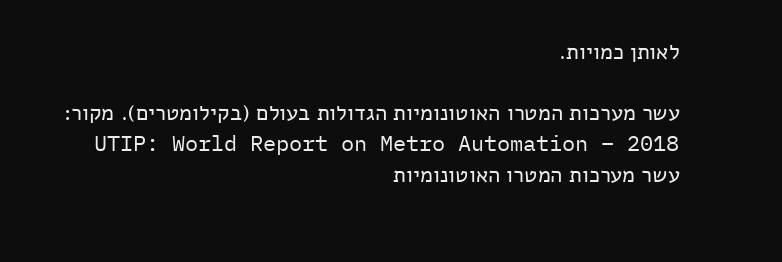לאותן כמויות.

עשר מערכות המטרו האוטונומיות הגדולות בעולם (בקילומטרים). מקור: UTIP: World Report on Metro Automation – 2018
עשר מערכות המטרו האוטונומיות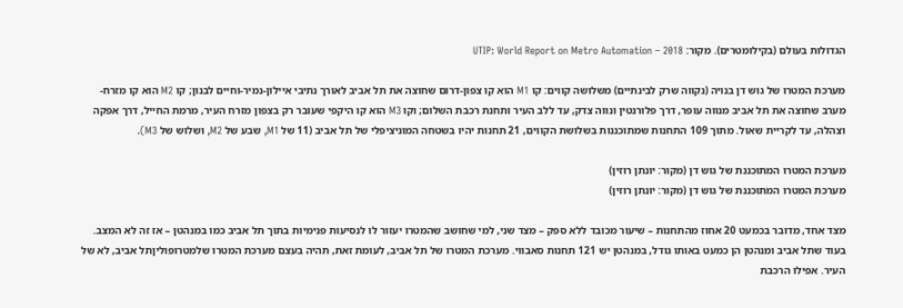הגדולות בעולם (בקילומטרים). מקור: UTIP: World Report on Metro Automation – 2018

מערכת המטרו של גוש דן בנויה (נקווה שרק לבינתיים) משלושה קווים: קו M1 הוא קו צפון-דרום שחוצה את תל אביב לאורך נתיבי איילון-נמיר-וחיים לבנון; קו M2 הוא קו מזרח-מערב שחוצה את תל אביב מנווה עופר, דרך פלורנטין ונווה צדק, עד ללב העיר ותחנת רכבת השלום; וקו M3 הוא קו היקפי שעובר רק בצפון מזרח העיר, מרמת החייל, דרך אפקה וצהלה, עד לקריית שאול. מתוך 109 התחנות שמתוכננות בשלושת הקווים, 21 תחנות יהיו בשטחה המוניציפלי של תל אביב (11 של M1, שבע של M2, ושלוש של M3).

מערכת המטרו המתוכננת של גוש דן (מקור: יונתן רוזין)
מערכת המטרו המתוכננת של גוש דן (מקור: יונתן רוזין)

מצד אחד, מדובר בכמעט 20 אחוז מהתחנות – שיעור מכובד ללא ספק – מצד שני, למי שחושב שהמטרו יעזור לו לנסיעות פנימיות בתוך תל אביב כמו במנהטן – אז זה לא המצב. בעוד שתל אביב ומנהטן הן כמעט באותו גודל, במנהטן יש 121 תחנות סאבווי. מערכת המטרו של תל אביב, לעומת זאת, תהיה בעצם מערכת המטרו שלמטרופוליןתל אביב, לא של העיר. אפילו הרכבת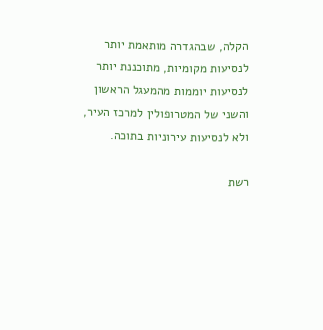הקלה, שבהגדרה מותאמת יותר לנסיעות מקומיות, מתוכננת יותר לנסיעות יוממות מהמעגל הראשון והשני של המטרופולין למרכז העיר, ולא לנסיעות עירוניות בתוכה.

רשת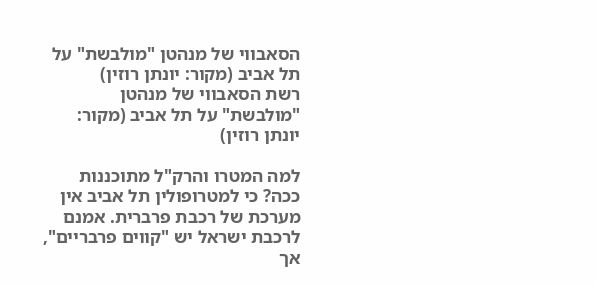הסאבווי של מנהטן "מולבשת" על תל אביב (מקור: יונתן רוזין)
רשת הסאבווי של מנהטן "מולבשת" על תל אביב (מקור: יונתן רוזין)

למה המטרו והרק"ל מתוכננות ככה? כי למטרופולין תל אביב אין מערכת של רכבת פרברית. אמנם לרכבת ישראל יש "קווים פרבריים", אך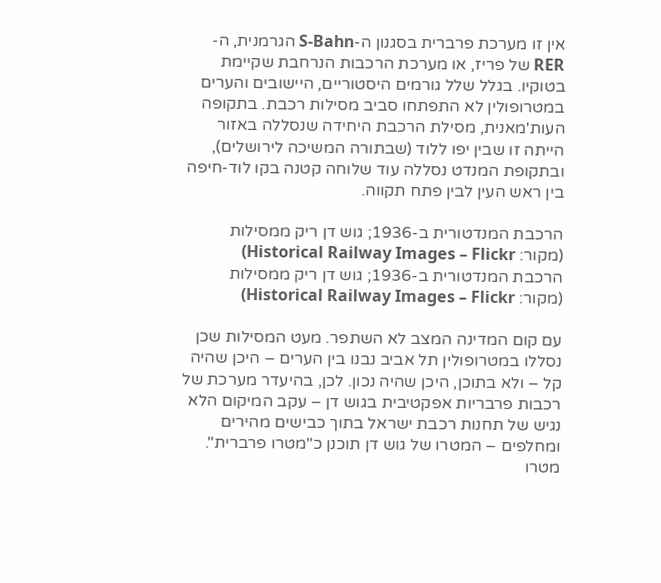אין זו מערכת פרברית בסגנון ה-S-Bahn הגרמנית, ה-RER של פריז, או מערכת הרכבות הנרחבת שקיימת בטוקיו. בגלל שלל גורמים היסטוריים, היישובים והערים במטרופולין לא התפתחו סביב מסילות רכבת. בתקופה העות'מאנית, מסילת הרכבת היחידה שנסללה באזור הייתה זו שבין יפו ללוד (שבתורה המשיכה לירושלים), ובתקופת המנדט נסללה עוד שלוחה קטנה בקו לוד-חיפה בין ראש העין לבין פתח תקווה.

הרכבת המנדטורית ב-1936; גוש דן ריק ממסילות (מקור: Historical Railway Images – Flickr)
הרכבת המנדטורית ב-1936; גוש דן ריק ממסילות (מקור: Historical Railway Images – Flickr)

עם קום המדינה המצב לא השתפר. מעט המסילות שכן נסללו במטרופולין תל אביב נבנו בין הערים – היכן שהיה קל – ולא בתוכן, היכן שהיה נכון. לכן, בהיעדר מערכת של רכבות פרבריות אפקטיבית בגוש דן – עקב המיקום הלא נגיש של תחנות רכבת ישראל בתוך כבישים מהירים ומחלפים – המטרו של גוש דן תוכנן כ"מטרו פרברית". מטרו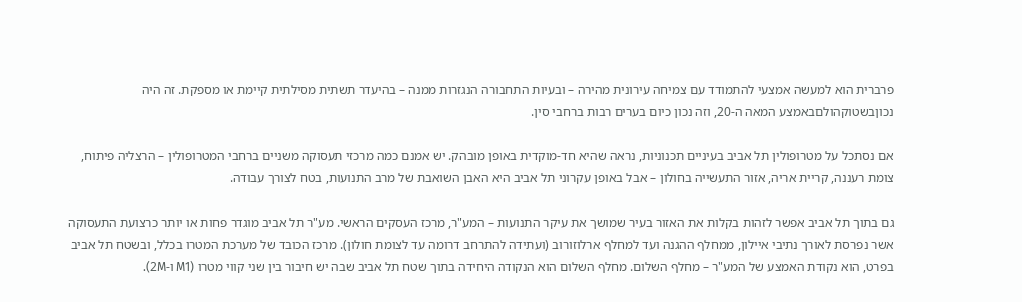פרברית הוא למעשה אמצעי להתמודד עם צמיחה עירונית מהירה – ובעיות התחבורה הנגזרות ממנה – בהיעדר תשתית מסילתית קיימת או מספקת. זה היה נכוןבשטוקהולםבאמצע המאה ה-20, וזה נכון כיום בערים רבות ברחבי סין.

אם נסתכל על מטרופולין תל אביב בעיניים תכנוניות, נראה שהיא חד-מוקדית באופן מובהק. יש אמנם כמה מרכזי תעסוקה משניים ברחבי המטרופולין – הרצליה פיתוח, צומת רעננה, קריית אריה, אזור התעשייה בחולון – אבל באופן עקרוני תל אביב היא האבן השואבת של מרב התנועות, בטח לצורך עבודה.

גם בתוך תל אביב אפשר לזהות בקלות את האזור בעיר שמושך את עיקר התנועות – המע"ר, מרכז העסקים הראשי. מע"ר תל אביב מוגדר פחות או יותר כרצועת התעסוקה אשר נפרסת לאורך נתיבי איילון, ממחלף ההגנה ועד למחלף ארלוזורוב (ועתידה להתרחב דרומה עד לצומת חולון). מרכז הכובד של מערכת המטרו בכלל, ובשטח תל אביב בפרט, הוא נקודת האמצע של המע"ר – מחלף השלום. מחלף השלום הוא הנקודה היחידה בתוך שטח תל אביב שבה יש חיבור בין שני קווי מטרו (M1 ו-2M).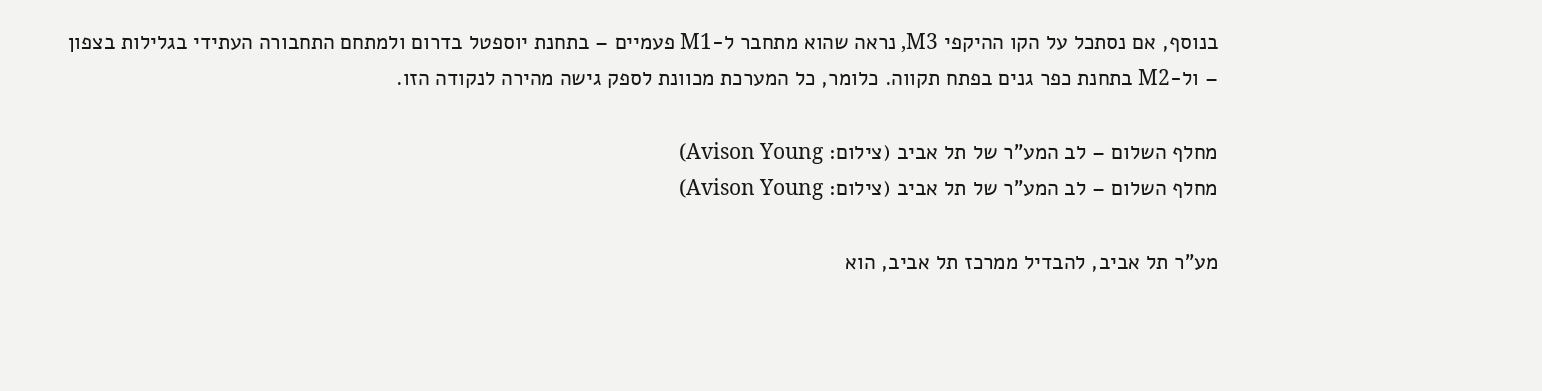בנוסף, אם נסתכל על הקו ההיקפי M3, נראה שהוא מתחבר ל-M1 פעמיים – בתחנת יוספטל בדרום ולמתחם התחבורה העתידי בגלילות בצפון – ול-M2 בתחנת כפר גנים בפתח תקווה. כלומר, כל המערכת מכוונת לספק גישה מהירה לנקודה הזו.

מחלף השלום – לב המע"ר של תל אביב (צילום: Avison Young)
מחלף השלום – לב המע"ר של תל אביב (צילום: Avison Young)

מע"ר תל אביב, להבדיל ממרכז תל אביב, הוא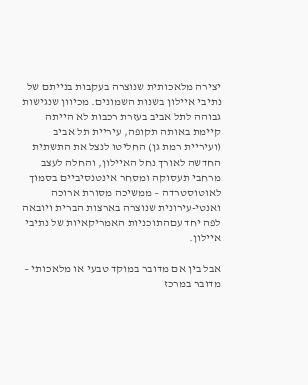יצירה מלאכותית שנוצרה בעקבות בנייתם של נתיבי איילון בשנות השמונים. מכיוון שנגישות גבוהה לתל אביב בעזרת רכבות לא הייתה קיימת באותה תקופה, עיריית תל אביב (ועיריית רמת גן) החליטו לנצל את התשתית החדשה לאורך נחל האיילון, והחלה לעצב מרחבי תעסוקה ומסחר אינטנסיביים בסמוך לאוטוסטרדה – ממשיכה מסורת ארוכה ואנטי-עירונית שנוצרה בארצות הברית ויובאה לפה יחד עםהתוכניות האמריקאיות של נתיבי איילון.

אבל בין אם מדובר במוקד טבעי או מלאכותי – מדובר במרכז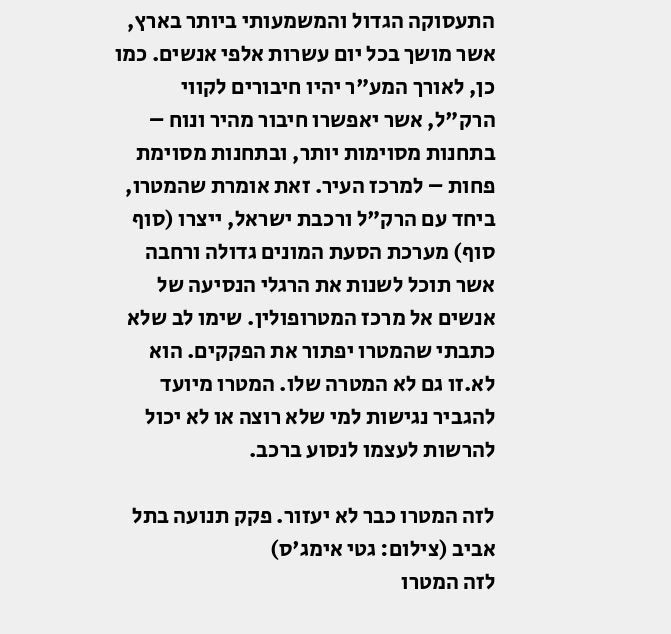התעסוקה הגדול והמשמעותי ביותר בארץ, אשר מושך בכל יום עשרות אלפי אנשים. כמו כן, לאורך המע"ר יהיו חיבורים לקווי הרק"ל, אשר יאפשרו חיבור מהיר ונוח – בתחנות מסוימות יותר, ובתחנות מסוימת פחות – למרכז העיר. זאת אומרת שהמטרו, ביחד עם הרק"ל ורכבת ישראל, ייצרו (סוף סוף) מערכת הסעת המונים גדולה ורחבה אשר תוכל לשנות את הרגלי הנסיעה של אנשים אל מרכז המטרופולין. שימו לב שלא כתבתי שהמטרו יפתור את הפקקים. הוא לא.זו גם לא המטרה שלו. המטרו מיועד להגביר נגישות למי שלא רוצה או לא יכול להרשות לעצמו לנסוע ברכב.

לזה המטרו כבר לא יעזור. פקק תנועה בתל אביב (צילום: גטי אימג'ס)
לזה המטרו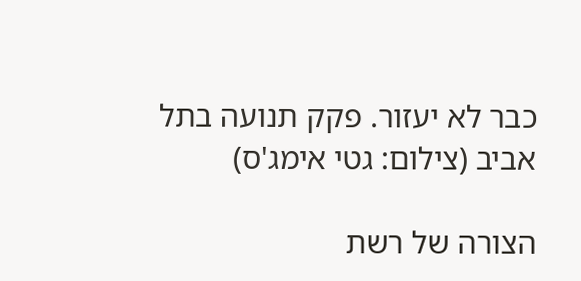כבר לא יעזור. פקק תנועה בתל אביב (צילום: גטי אימג'ס)

הצורה של רשת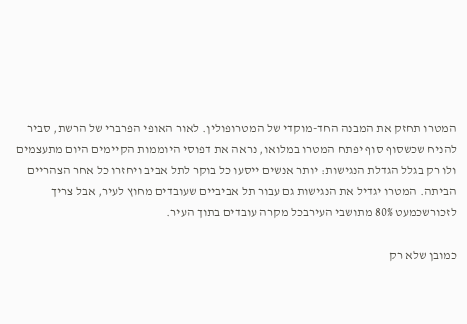המטרו תחזק את המבנה החד-מוקדי של המטרופולין. לאור האופי הפרברי של הרשת, סביר להניח שכשסוף סוף יפתח המטרו במלואו, נראה את דפוסי היוממות הקיימים היום מתעצמים ולו רק בגלל הגדלת הנגישות: יותר אנשים ייסעו כל בוקר לתל אביב ויחזרו כל אחר הצהריים הביתה. המטרו יגדיל את הנגישות גם עבור תל אביביים שעובדים מחוץ לעיר, אבל צריך לזכורשכמעט 80% מתושבי העירבכל מקרה עובדים בתוך העיר.

כמובן שלא רק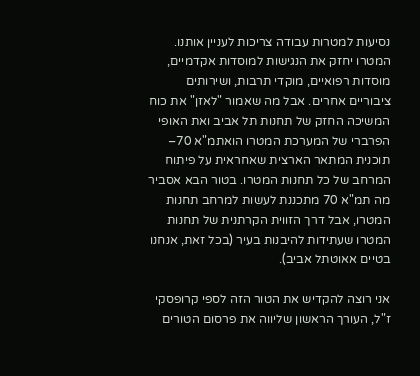נסיעות למטרות עבודה צריכות לעניין אותנו. המטרו יחזק את הנגישות למוסדות אקדמיים, מוסדות רפואיים, מוקדי תרבות, ושירותים ציבוריים אחרים. אבל מה שאמור "לאזן" את כוח המשיכה החזק של תחנות תל אביב ואת האופי הפרברי של המערכת המטרו הואתמ"א 70– תוכנית המתאר הארצית שאחראית על פיתוח המרחב של כל תחנות המטרו. בטור הבא אסביר מה תמ"א 70 מתכננת לעשות למרחב תחנות המטרו, אבל דרך הזווית הקרתנית של תחנות המטרו שעתידות להיבנות בעיר (בכל זאת, אנחנו בטיים אאוטתל אביב).

אני רוצה להקדיש את הטור הזה לספי קרופסקי ז"ל, העורך הראשון שליווה את פרסום הטורים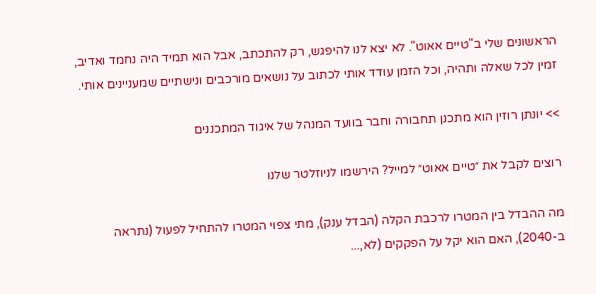הראשונים שלי ב"טיים אאוט". לא יצא לנו להיפגש, רק להתכתב, אבל הוא תמיד היה נחמד ואדיב, זמין לכל שאלה ותהיה, וכל הזמן עודד אותי לכתוב על נושאים מורכבים ונישתיים שמעניינים אותי.

>> יונתן רוזין הוא מתכנן תחבורה וחבר בוועד המנהל של איגוד המתכננים

רוצים לקבל את ״טיים אאוט״ למייל? הירשמו לניוזלטר שלנו

מה ההבדל בין המטרו לרכבת הקלה (הבדל ענק), מתי צפוי המטרו להתחיל לפעול (נתראה ב-2040), האם הוא יקל על הפקקים (לא,...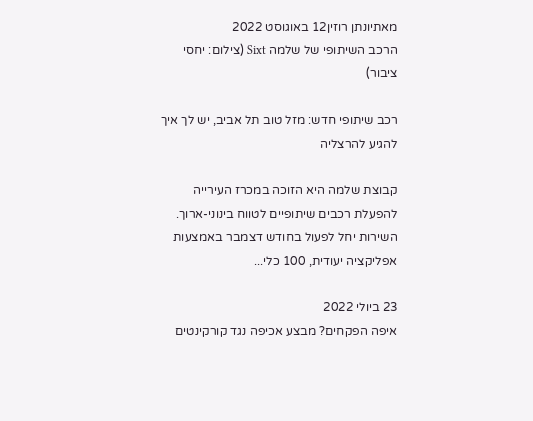מאתיונתן רוזין12 באוגוסט 2022
הרכב השיתופי של שלמה Sixt (צילום: יחסי ציבור)

רכב שיתופי חדש: מזל טוב תל אביב, יש לך איך להגיע להרצליה

קבוצת שלמה היא הזוכה במכרז העירייה להפעלת רכבים שיתופיים לטווח בינוני-ארוך. השירות יחל לפעול בחודש דצמבר באמצעות אפליקציה יעודית, 100 כלי...

23 ביולי 2022
איפה הפקחים? מבצע אכיפה נגד קורקינטים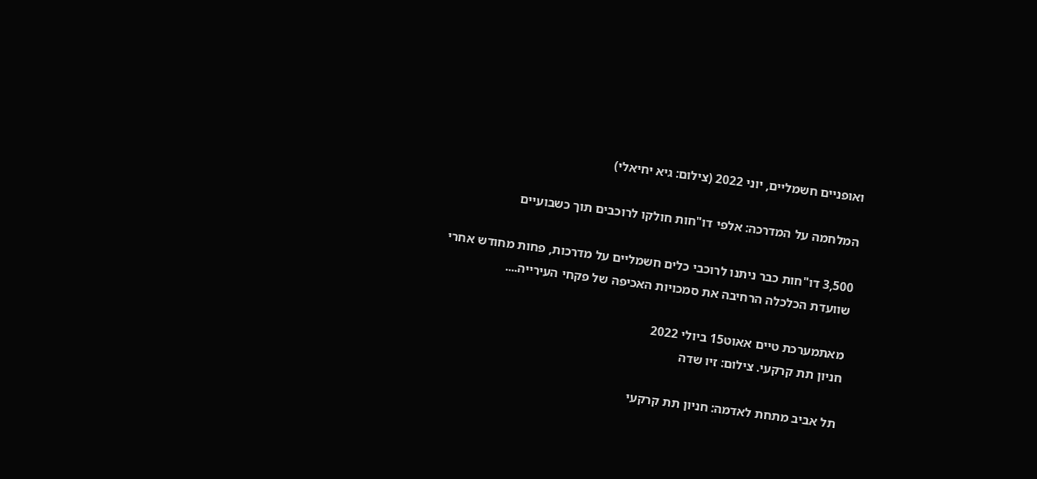ואופניים חשמליים, יוני 2022 (צילום: גיא יחיאלי)

המלחמה על המדרכה: אלפי דו"חות חולקו לרוכבים תוך כשבועיים

3,500 דו"חות כבר ניתנו לרוכבי כלים חשמליים על מדרכות, פחות מחודש אחרי שוועדת הכלכלה הרחיבה את סמכויות האכיפה של פקחי העירייה....

מאתמערכת טיים אאוט15 ביולי 2022
חניון תת קרקעי. צילום: זיו שדה

תל אביב מתחת לאדמה: חניון תת קרקעי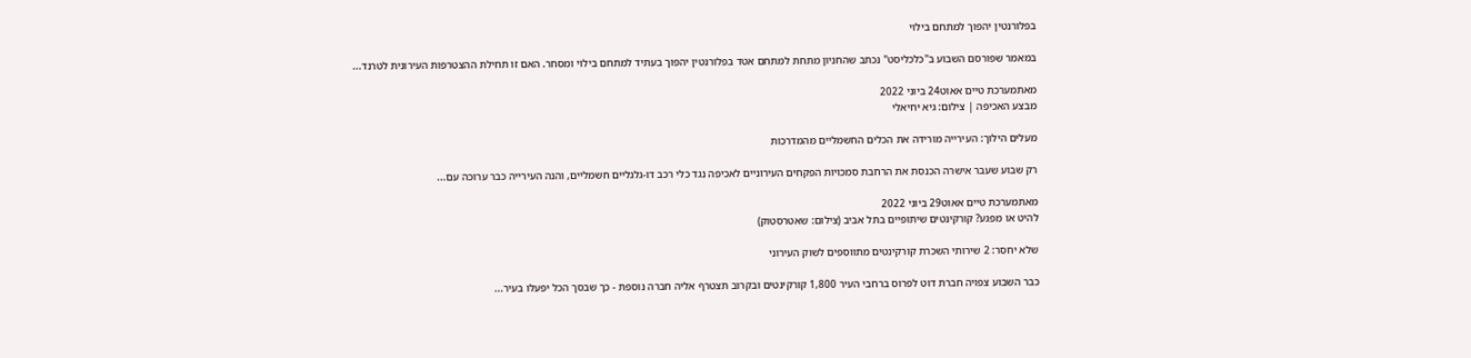בפלורנטין יהפוך למתחם בילוי

במאמר שפורסם השבוע ב"כלכליסט" נכתב שהחניון מתחת למתחם אטד בפלורנטין יהפוך בעתיד למתחם בילוי ומסחר. האם זו תחילת ההצטרפות העירונית לטרנד...

מאתמערכת טיים אאוט24 ביוני 2022
מבצע האכיפה | צילום: גיא יחיאלי

מעלים הילוך: העירייה מורידה את הכלים החשמליים מהמדרכות

רק שבוע שעבר אישרה הכנסת את הרחבת סמכויות הפקחים העירוניים לאכיפה נגד כלי רכב דו-גלגליים חשמליים, והנה העירייה כבר ערוכה עם...

מאתמערכת טיים אאוט29 ביוני 2022
להיט או מפגע? קורקינטים שיתופיים בתל אביב (צילום: שאטרסטוק)

שלא יחסר: 2 שירותי השכרת קורקינטים מתווספים לשוק העירוני

כבר השבוע צפויה חברת דוט לפרוס ברחבי העיר 1,800 קורקינטים ובקרוב תצטרף אליה חברה נוספת - כך שבסך הכל יפעלו בעיר...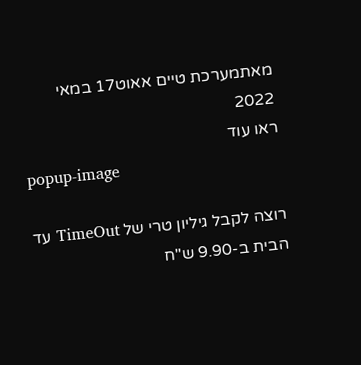מאתמערכת טיים אאוט17 במאי 2022
ראו עוד
popup-image

רוצה לקבל גיליון טרי של TimeOut עד הבית ב-9.90 ש"ח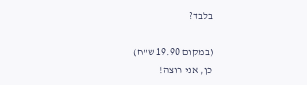בלבד?

(במקום 19.90 ש"ח)
כן, אני רוצה!